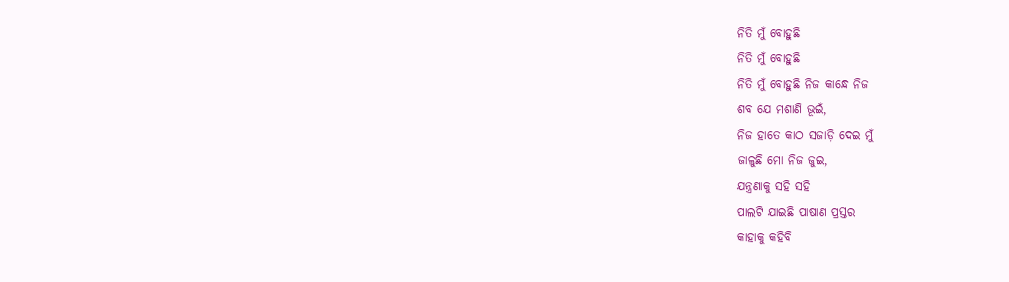ନିତି ମୁଁ ବୋହୁଛି
ନିତି ମୁଁ ବୋହୁଛି
ନିତି ମୁଁ ବୋହୁଛି ନିଜ କାନ୍ଧେ ନିଜ
ଶବ ଯେ ମଶାଣି ଭୂଇଁ,
ନିଜ ହାତେ କାଠ ସଜାଡ଼ି ଦେଇ ମୁଁ
ଜାଳୁଛି ମୋ ନିଜ ଜୁଇ,
ଯନ୍ତ୍ରଣାକୁ ସହି ସହି
ପାଲଟି ଯାଇଛି ପାଷାଣ ପ୍ରସ୍ତର
କାହାକୁ କହିବି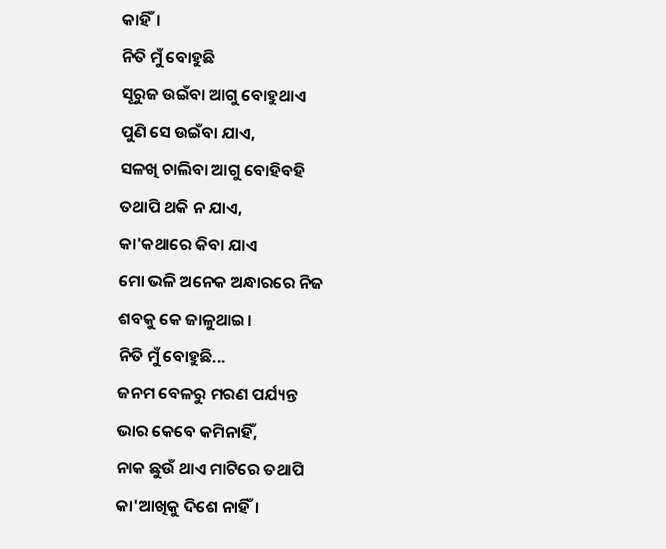କାହିଁ।
ନିତି ମୁଁ ବୋହୁଛି
ସୂରୁଜ ଉଇଁବା ଆଗୁ ବୋହୁଥାଏ
ପୁଣି ସେ ଉଇଁବା ଯାଏ,
ସଳଖି ଚାଲିବା ଆଗୁ ବୋହିବହି
ତଥାପି ଥକି ନ ଯାଏ,
କା'କଥାରେ କିବା ଯାଏ
ମୋ ଭଳି ଅନେକ ଅନ୍ଧାରରେ ନିଜ
ଶବକୁ କେ ଜାଳୁଥାଇ।
ନିତି ମୁଁ ବୋହୁଛି...
ଜନମ ବେଳରୁ ମରଣ ପର୍ଯ୍ୟନ୍ତ
ଭାର କେବେ କମିନାହିଁ,
ନାକ ଛୁଉଁ ଥାଏ ମାଟିରେ ତଥାପି
କା'ଆଖିକୁ ଦିଶେ ନାହିଁ।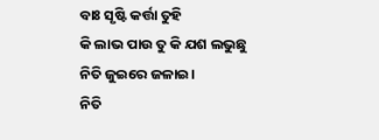ବାଃ ସୃଷ୍ଟି କର୍ତ୍ତା ତୁହି
କି ଲାଭ ପାଉ ତୁ କି ଯଶ ଲଭୁଛୁ
ନିତି ଜୁଇରେ ଜଳାଇ।
ନିତି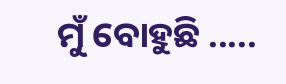ମୁଁ ବୋହୁଛି .....